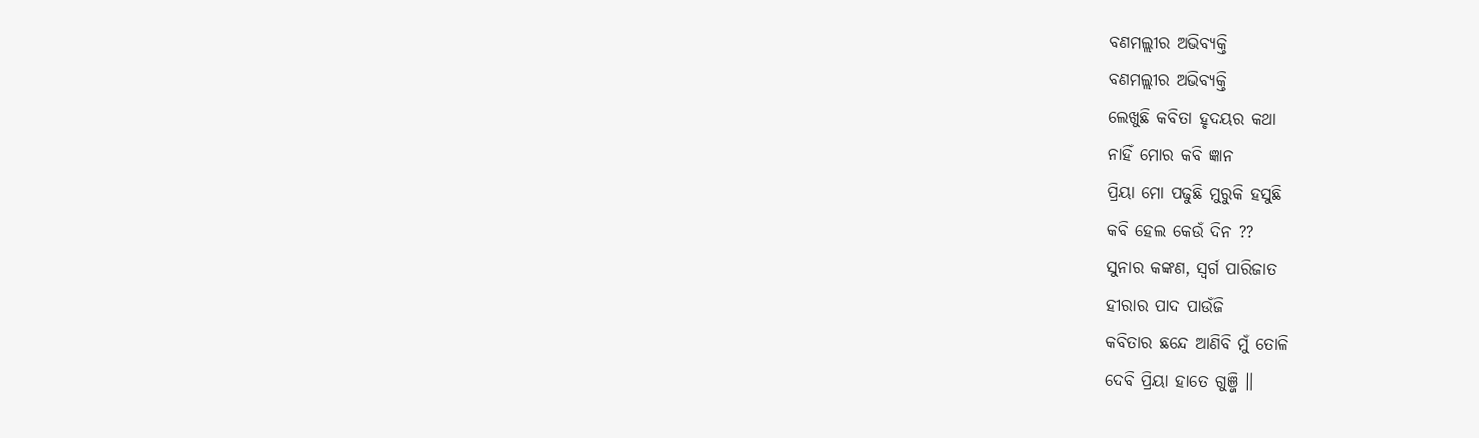ବଣମଲ୍ଲୀର ଅଭିବ୍ୟକ୍ତି
ବଣମଲ୍ଲୀର ଅଭିବ୍ୟକ୍ତି
ଲେଖୁଛି କବିତା ହୃଦୟର କଥା
ନାହିଁ ମୋର କବି ଜ୍ଞାନ
ପ୍ରିୟା ମୋ ପଢୁଛି ମୁରୁକି ହସୁଛି
କବି ହେଲ କେଉଁ ଦିନ ??
ସୁନାର କଙ୍କଣ, ସ୍ଵର୍ଗ ପାରିଜାତ
ହୀରାର ପାଦ ପାଉଁଜି
କବିତାର ଛନ୍ଦେ ଆଣିବି ମୁଁ ତୋଳି
ଦେବି ପ୍ରିୟା ହାତେ ଗୁଞ୍ଜି ॥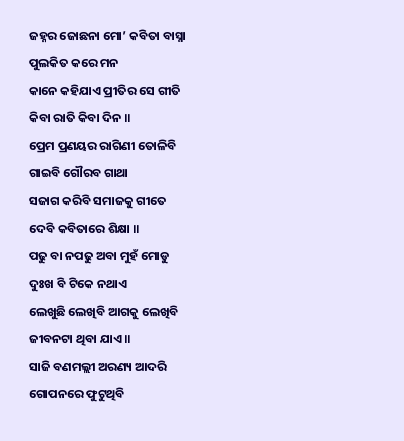ଜହ୍ନର ଜୋଛନା ମୋ’ କବିତା ବାସ୍ନା
ପୁଲକିତ କରେ ମନ
କାନେ କହିଯାଏ ପ୍ରୀତିର ସେ ଗୀତି
କିବା ରାତି କିବା ଦିନ ॥
ପ୍ରେମ ପ୍ରଣୟର ରାଗିଣୀ ତୋଳିବି
ଗାଇବି ଗୌରବ ଗାଥା
ସଜାଗ କରିବି ସମାଜକୁ ଗୀତେ
ଦେବି କବିତାରେ ଶିକ୍ଷା ॥
ପଢୁ ବା ନପଢୁ ଅବା ମୁହଁ ମୋଡୁ
ଦୁଃଖ ବି ଟିକେ ନଥାଏ
ଲେଖୁଛି ଲେଖିବି ଆଗକୁ ଲେଖିବି
ଜୀବନଟା ଥିବା ଯାଏ ॥
ସାଜି ବଣମଲ୍ଲୀ ଅରଣ୍ୟ ଆଦରି
ଗୋପନରେ ଫୁଟୁଥିବି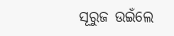ସୂରୁଜ ଉଇଁଲେ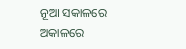ନୂଆ ସକାଳରେ
ଅକାଳରେ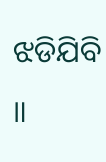ଝଡିଯିବି ॥